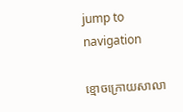jump to navigation

ខ្មោចក្រោយសាលា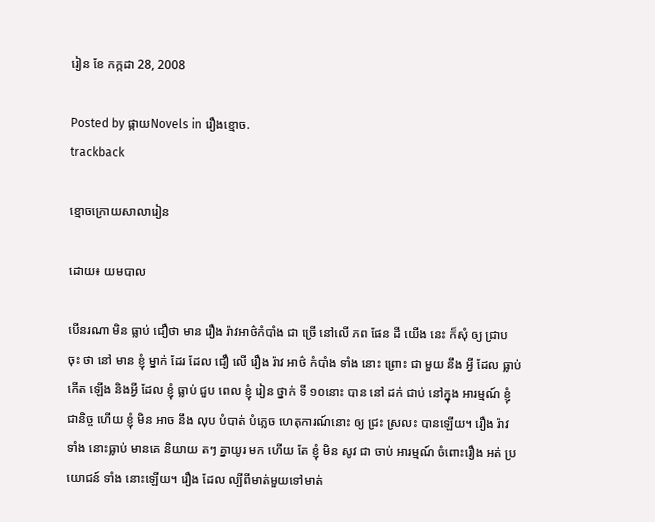រៀន ខែ កក្កដា 28, 2008

Posted by ផ្កាយNovels in រឿងខ្មោច.
trackback

ខ្មោចក្រោយសាលារៀន

ដោយ៖ យមបាល

បើនរណា មិន ធ្លាប់ ជឿថា មាន រឿង រ៉ាវអាថ៌កំបាំង ជា ច្រើ នៅលើ ភព ផែន ដី យើង នេះ ក៏សុំ ឲ្យ ជ្រាប ចុះ ថា នៅ មាន ខ្ញុំ ម្នាក់ ដែរ ដែល ជឿ លើ រឿង រ៉ាវ អាថ៌ កំបាំង ទាំង នោះ ព្រោះ ជា មួយ នឹង អ្វី ដែល ធ្លាប់កើត ឡើង និងអ្វី ដែល ខ្ញុំ ធ្លាប់ ជួប ពេល ខ្ញុំ រៀន ថ្នាក់ ទី ១០នោះ បាន នៅ ដក់ ជាប់ នៅក្នុង អារម្មណ៍ ខ្ញុំ ជានិច្ច ហើយ ខ្ញុំ មិន អាច នឹង លុប បំបាត់ បំភ្លេច ហេតុការណ៍នោះ ឲ្យ ជ្រះ ស្រលះ បានឡើយ។ រឿង រ៉ាវ ទាំង នោះធ្លាប់ មានគេ និយាយ តៗ គ្នាយូរ មក ហើយ តែ ខ្ញុំ មិន សូវ ជា ចាប់ អារម្មណ៍ ចំពោះរឿង អត់ ប្រយោជន៍ ទាំង នោះឡើយ។ រឿង ដែល ល្បីពីមាត់មួយទៅមាត់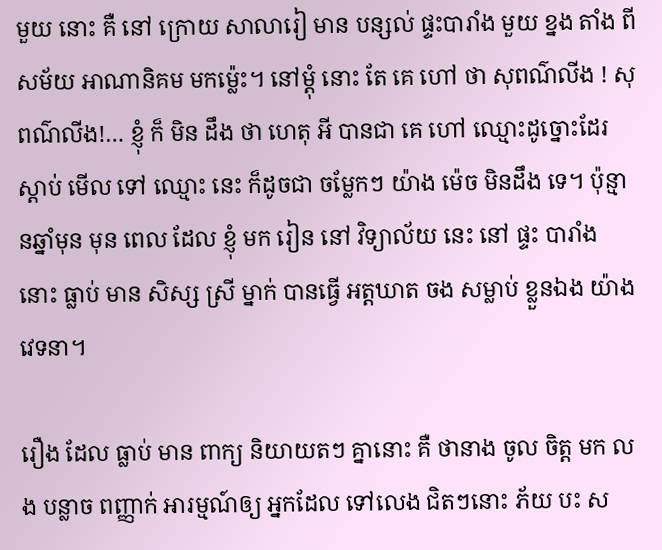មួយ នោះ គឺ នៅ ក្រោយ សាលារៀ មាន បន្សល់ ផ្ទះបារាំង មួយ ខ្នង តាំង ពីសម័យ អាណានិគម មកម្ល៉េះ។ នៅម្តុំ នោះ តែ គេ ហៅ ថា សុពណ៌លីង ! សុពណ៌លីង!… ខ្ញុំ ក៏ មិន ដឹង ថា ហេតុ អី បានជា គេ ហៅ ឈ្មោះដូច្នោះដែរ ស្តាប់ មើល ទៅ ឈ្មោះ នេះ ក៏ដូចជា ចម្លែកៗ យ៉ាង ម៉េច មិនដឹង ទេ។ ប៉ុន្មានឆ្នាំមុន មុន ពេល ដែល ខ្ញុំ មក រៀន នៅ វិទ្យាល័យ នេះ នៅ ផ្ទះ បារាំង នោះ ធ្លាប់ មាន សិស្ស ស្រី ម្នាក់ បានធ្វើ អត្តឃាត ចង សម្លាប់ ខ្លួនឯង យ៉ាង វេទនា។

រឿង ដែល ធ្លាប់ មាន ពាក្យ និយាយតៗ គ្នានោះ គឺ ថានាង ចូល ចិត្ត មក លង បន្លាច ពញ្ញាក់ អារម្មណ៍ឲ្យ អ្នកដែល ទៅលេង ជិតៗនោះ ភ័យ បះ ស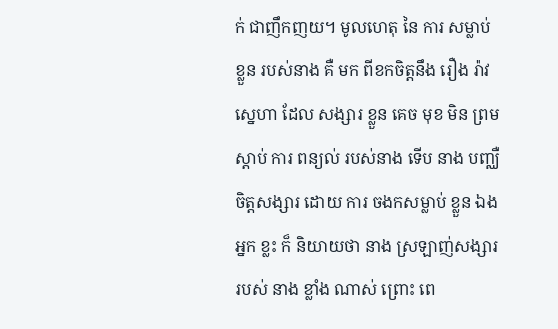ក់ ជាញឹកញយ។ មូលហេតុ នៃ ការ សម្លាប់ ខ្លួន របស់នាង គឺ មក ពីខកចិត្តនឹង រឿង រ៉ាវ ស្នេហា ដែល សង្សារ ខ្លួន គេច មុខ មិន ព្រម ស្តាប់ ការ ពន្យល់ របស់នាង ទើប នាង បញ្ឈឺចិត្តសង្សារ ដោយ ការ ចងកសម្លាប់ ខ្លួន ឯង អ្នក ខ្លះ ក៏ និយាយថា នាង ស្រឡាញ់សង្សារ របស់ នាង ខ្លាំង ណាស់ ព្រោះ ពេ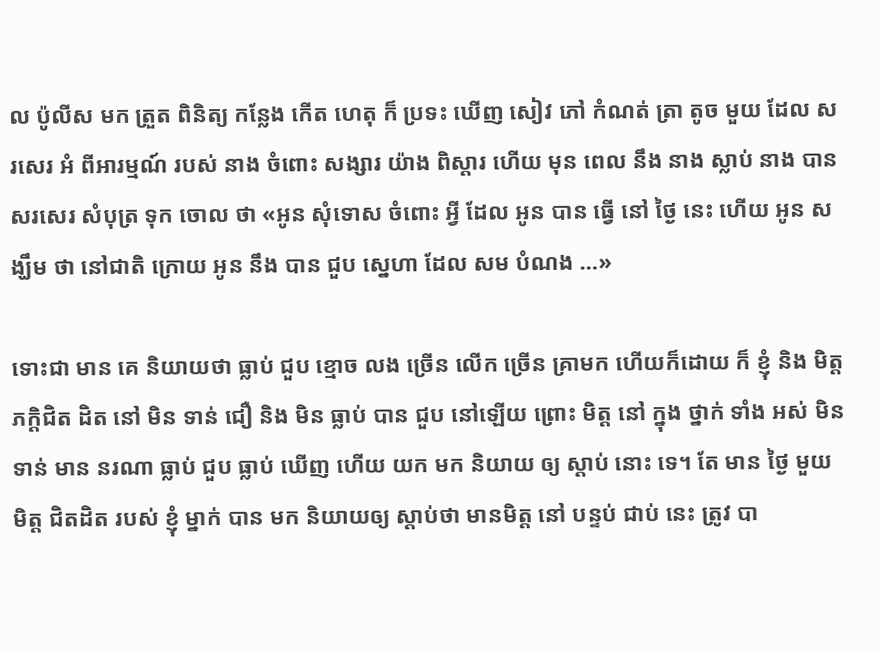ល ប៉ូលីស មក ត្រួត ពិនិត្យ កន្លែង កើត ហេតុ ក៏ ប្រទះ ឃើញ សៀវ ភៅ កំណត់ ត្រា តូច មួយ ដែល សរសេរ អំ ពីអារម្មណ៍ របស់ នាង ចំពោះ សង្សារ យ៉ាង ពិស្តារ ហើយ មុន ពេល នឹង នាង ស្លាប់ នាង បាន សរសេរ សំបុត្រ ទុក ចោល ថា «អូន សុំទោស ចំពោះ អ្វី ដែល អូន បាន ធ្វើ នៅ ថ្ងៃ នេះ ហើយ អូន សង្ឃឹម ថា នៅជាតិ ក្រោយ អូន នឹង បាន ជួប ស្នេហា ដែល សម បំណង …»

ទោះជា មាន គេ និយាយថា ធ្លាប់ ជួប ខ្មោច លង ច្រើន លើក ច្រើន គ្រាមក ហើយក៏ដោយ ក៏ ខ្ញុំ និង មិត្ត ភក្តិជិត ដិត នៅ មិន ទាន់ ជឿ និង មិន ធ្លាប់ បាន ជួប នៅឡើយ ព្រោះ មិត្ត នៅ ក្នុង ថ្នាក់ ទាំង អស់ មិន ទាន់ មាន នរណា ធ្លាប់ ជួប ធ្លាប់ ឃើញ ហើយ យក មក និយាយ ឲ្យ ស្តាប់ នោះ ទេ។ តែ មាន ថ្ងៃ មួយ មិត្ត ជិតដិត របស់ ខ្ញុំ ម្នាក់ បាន មក និយាយឲ្យ ស្តាប់ថា មានមិត្ត នៅ បន្ទប់ ជាប់ នេះ ត្រូវ បា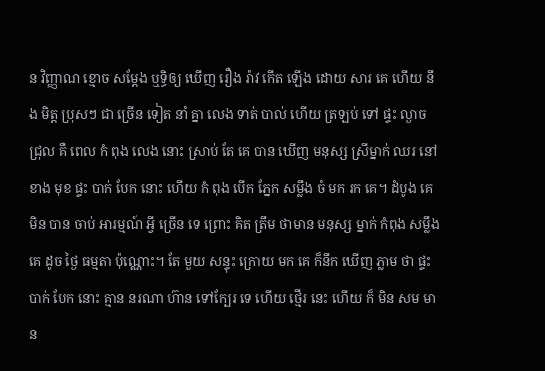ន វិញ្ញាណ ខ្មោច សម្តែង ឬទ្ធិឲ្យ ឃើញ រឿង រ៉ាវ កើត ឡើង ដោយ សារ គេ ហើយ នឹង មិត្ត ប្រុសៗ ជា ច្រើន ទៀត នាំ គ្នា លេង ទាត់ បាល់ ហើយ ត្រឡប់ ទៅ ផ្ទះ ល្ងាច ជ្រុល គឺ ពេល កំ ពុង លេង នោះ ស្រាប់ តែ គេ បាន ឃើញ មនុស្ស ស្រីម្នាក់ ឈរ នៅ ខាង មុខ ផ្ទះ បាក់ បែក នោះ ហើយ កំ ពុង បើក ភ្នែក សម្លឹង ចំ មក រក គេ។ ដំបូង គេ មិន បាន ចាប់ អារម្មណ៍ អ្វី ច្រើន ទេ ព្រោះ គិត ត្រឹម ថាមាន មនុស្ស ម្នាក់ កំពុង សម្លឹង គេ ដូច ថ្ងៃ ធម្មតា ប៉ុណ្ណោះ។ តែ មួយ សន្ទុះ ក្រោយ មក គេ ក៏នឹក ឃើញ ភ្លាម ថា ផ្ទះ បាក់ បែក នោះ គ្មាន នរណា ហ៊ាន ទៅក្បែរ ទេ ហើយ ថ្មើរ នេះ ហើយ ក៏ មិន សម មាន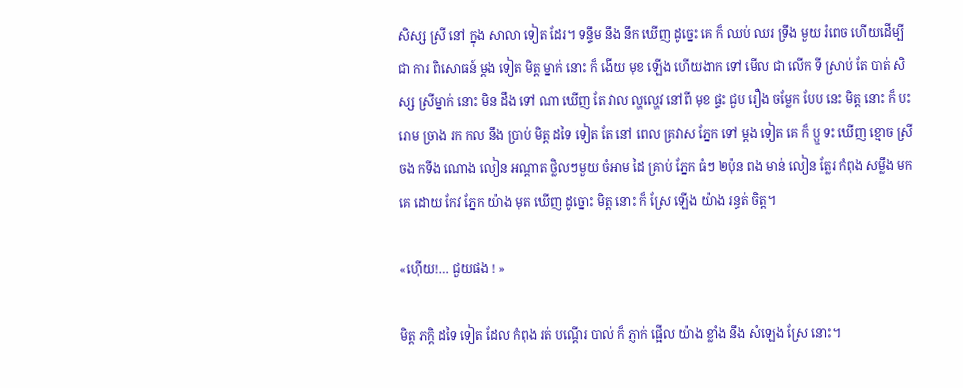សិស្ស ស្រី នៅ ក្នុង សាលា ទៀត ដែរ។ ទន្ទឹម នឹង នឹក ឃើញ ដូច្នេះ គេ ក៏ ឈប់ ឈរ ទ្រឹង មួយ រំពេច ហើយដើម្បី ជា ការ ពិសោធន៍ ម្តង ទៀត មិត្ត ម្នាក់ នោះ ក៏ ងើយ មុខ ឡើង ហើយងាក ទៅ មើល ជា លើក ទី ស្រាប់ តែ បាត់ សិស្ស ស្រីម្នាក់ នោះ មិន ដឹង ទៅ ណា ឃើញ តែ វាល ល្ហល្ហេវ នៅពី មុខ ផ្ទះ ជួប រឿង ចម្លែក បែប នេះ មិត្ត នោះ ក៏ បះ រោម ច្រាង រក កល នឹង ប្រាប់ មិត្ត ដទៃ ទៀត តែ នៅ ពេល គ្រវាស ភ្នែក ទៅ ម្តង ទៀត គេ ក៏ ប្ឬ ទះ ឃើញ ខ្មោច ស្រីចង កទីង ណោង លៀន អណ្តាត ថ្លិលៗមួយ ចំអាម ដៃ គ្រាប់ ភ្នែក ធំៗ ២ប៉ុន ពង មាន់ លៀន ត្លែរ កំពុង សម្លឹង មក គេ ដោយ កែវ ភ្នែក យ៉ាង មុត ឃើញ ដូច្នោះ មិត្ត នោះ ក៏ ស្រែ ឡើង យ៉ាង រន្ធត់ ចិត្ត។

«ហ៊ើយ!… ជួយផង ! »

មិត្ត ភក្តិ ដទៃ ទៀត ដែល កំពុង រត់ បណ្តើរ បាល់ ក៏ ភ្ញាក់ ផ្អើល យ៉ាង ខ្លាំង នឹង សំឡេង ស្រែ នោះ។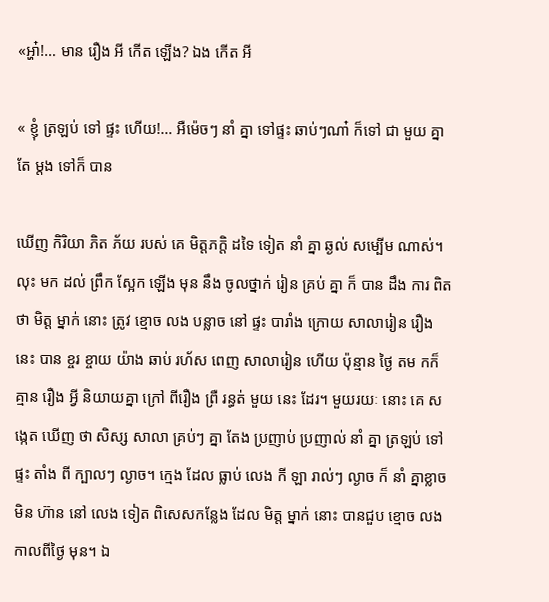«អ្ហា៎!… មាន រឿង អី កើត ឡើង? ឯង កើត អី

« ខ្ញុំ ត្រឡប់ ទៅ ផ្ទះ ហើយ!… អឺម៉េចៗ នាំ គ្នា ទៅផ្ទះ ឆាប់ៗណា៎ ក៏ទៅ ជា មួយ គ្នា តែ ម្តង ទៅក៏ បាន

ឃើញ កិរិយា ភិត ភ័យ របស់ គេ មិត្តភក្តិ ដទៃ ទៀត នាំ គ្នា ឆ្ងល់ សម្បើម ណាស់។ លុះ មក ដល់ ព្រឹក ស្អែក ឡើង មុន នឹង ចូលថ្នាក់ រៀន គ្រប់ គ្នា ក៏ បាន ដឹង ការ ពិត ថា មិត្ត ម្នាក់ នោះ ត្រូវ ខ្មោច លង បន្លាច នៅ ផ្ទះ បារាំង ក្រោយ សាលារៀន រឿង នេះ បាន ខ្ចរ ខ្ចាយ យ៉ាង ឆាប់ រហ័ស ពេញ សាលារៀន ហើយ ប៉ុន្មាន ថ្ងៃ តម កក៏ គ្មាន រឿង អ្វី និយាយគ្នា ក្រៅ ពីរឿង ព្រឺ រន្ធត់ មួយ នេះ ដែរ។ មួយរយៈ នោះ គេ សង្កេត ឃើញ ថា សិស្ស សាលា គ្រប់ៗ គ្នា តែង ប្រញាប់ ប្រញាល់ នាំ គ្នា ត្រឡប់ ទៅ ផ្ទះ តាំង ពី ក្បាលៗ ល្ងាច។ ក្មេង ដែល ធ្លាប់ លេង កី ឡា រាល់ៗ ល្ងាច ក៏ នាំ គ្នាខ្លាច មិន ហ៊ាន នៅ លេង ទៀត ពិសេសកន្លែង ដែល មិត្ត ម្នាក់ នោះ បានជួប ខ្មោច លង កាលពីថ្ងៃ មុន។ ឯ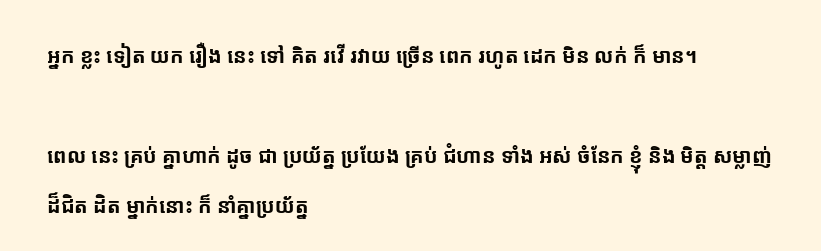អ្នក ខ្លះ ទៀត យក រឿង នេះ ទៅ គិត រវើ រវាយ ច្រើន ពេក រហូត ដេក មិន លក់ ក៏ មាន។

ពេល នេះ គ្រប់ គ្នាហាក់ ដូច ជា ប្រយ័ត្ន ប្រយែង គ្រប់ ជំហាន ទាំង អស់ ចំនែក ខ្ញុំ និង មិត្ត សម្លាញ់ ដ៏ជិត ដិត ម្នាក់នោះ ក៏ នាំគ្នាប្រយ័ត្ន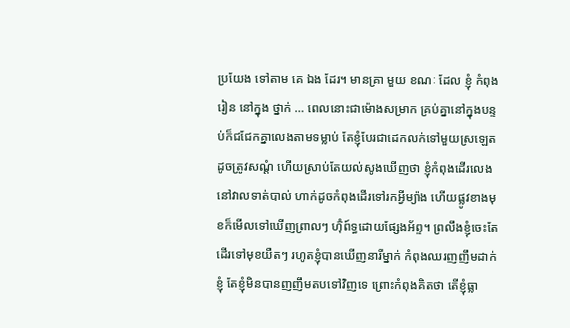ប្រយែង ទៅតាម គេ ឯង ដែរ។ មានគ្រា មួយ ខណៈ ដែល ខ្ញុំ កំពុង រៀន នៅក្នុង ថ្នាក់ … ពេលនោះជាម៉ោងសម្រាក គ្រប់គ្នានៅក្នុងបន្ទប់ក៏ជជែកគ្នាលេងតាមទម្លាប់ តែខ្ញុំបែរជាដេកលក់ទៅមួយស្រឡេត ដូចត្រូវសណ្តំ ហើយស្រាប់តែយល់សូងឃើញថា ខ្ញុំកំពុងដើរលេងនៅវាលទាត់បាល់ ហាក់ដូចកំពុងដើរទៅរកអ្វីម្យ៉ាង ហើយផ្លូវខាងមុខក៏មើលទៅឃើញព្រាលៗ ហ៊ុំព៍ទ្ធដោយផ្សែងអ័ព្ទ។ ព្រលឹងខ្ញុំចេះតែដើរទៅមុខយឺតៗ រហូតខ្ញុំបានឃើញនារីម្នាក់ កំពុងឈរញញឹមដាក់ខ្ញុំ តែខ្ញុំមិនបានញញឹមតបទៅវិញទេ ព្រោះកំពុងគិតថា តើខ្ញុំធ្លា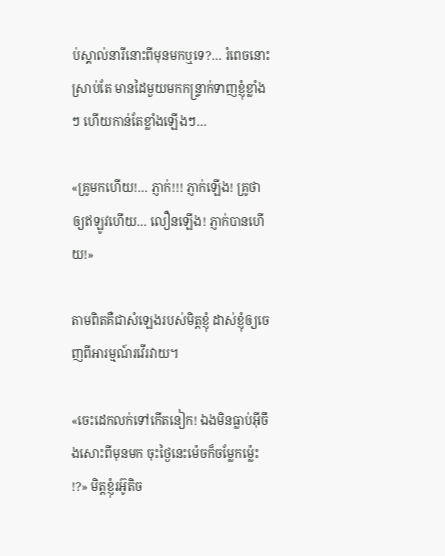ប់ស្គាល់នារីនោះពីមុនមកឬទេ?… រំពេចនោះស្រាប់តែ មានដៃមួយមកកន្រ្ទាក់ទាញខ្ញុំខ្លាំងៗ ហើយកាន់តែខ្លាំងឡើងៗ…

«គ្រូមកហើយ!… ភ្ញាក់!!! ភ្ញាក់ឡើង! គ្រូថាឲ្យឥឡូវហើយ… លឿនឡើង! ភ្ញាក់បានហើយ!»

តាមពិតគឺជាសំឡេងរបស់មិត្តខ្ញុំ ដាស់ខ្ញុំឲ្យចេញពីអារម្មណ៍រវើរវាយ។

«ចេះដេកលក់ទៅកើតនៀក! ឯងមិនធ្លាប់អ៊ីចឹងសោះពីមុនមក ចុះថ្ងៃនេះម៉េចក៏ចម្លែកម្ល៉េះ!?» មិត្តខ្ញុំរអ៊ូតិច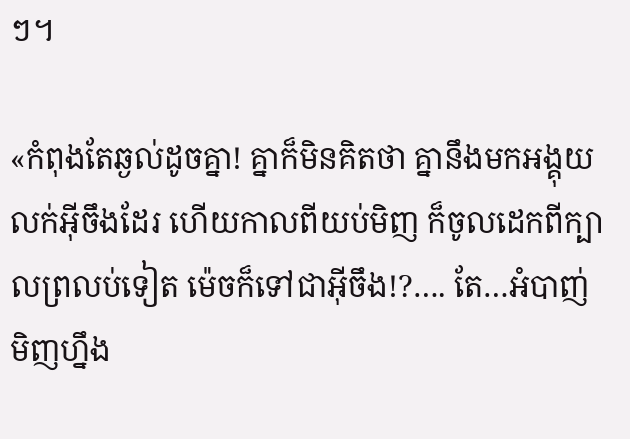ៗ។

«កំពុងតែឆ្ងល់ដូចគ្នា! គ្នាក៏មិនគិតថា គ្នានឹងមកអង្គុយលក់អ៊ីចឹងដែរ ហើយកាលពីយប់មិញ ក៏ចូលដេកពីក្បាលព្រលប់ទៀត ម៉េចក៏ទៅជាអ៊ីចឹង!?…. តែ…អំបាញ់មិញហ្នឹង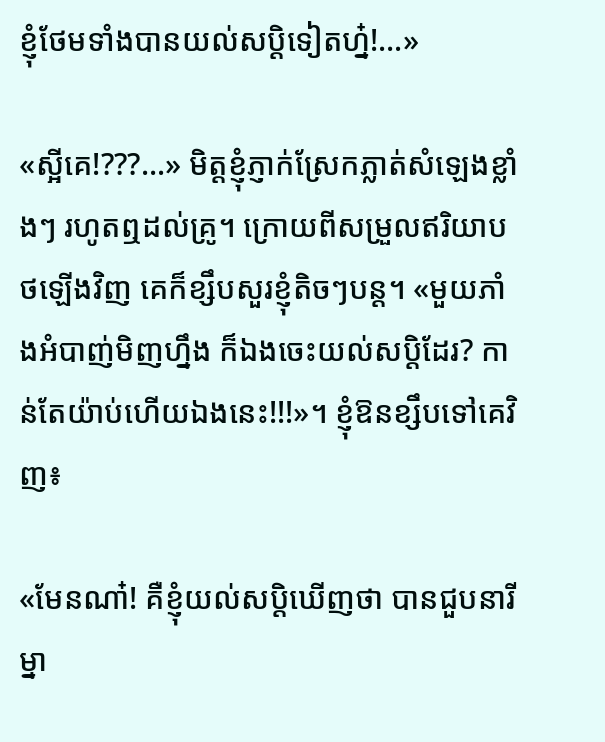ខ្ញុំថែមទាំងបានយល់សប្តិទៀតហ្ន៎!…»

«ស្អីគេ!???…» មិត្តខ្ញុំភ្ញាក់ស្រែកភ្លាត់សំឡេងខ្លាំងៗ រហូតឮដល់គ្រូ។ ក្រោយពីសម្រួលឥរិយាបថឡើងវិញ គេក៏ខ្សឹបសួរខ្ញុំតិចៗបន្ត។ «មួយភាំងអំបាញ់មិញហ្នឹង ក៏ឯងចេះយល់សប្តិដែរ? កាន់តែយ៉ាប់ហើយឯងនេះ!!!»។ ខ្ញុំឱនខ្សឹបទៅគេវិញ៖

«មែនណា៎! គឺខ្ញុំយល់សប្តិឃើញថា បានជួបនារីម្នា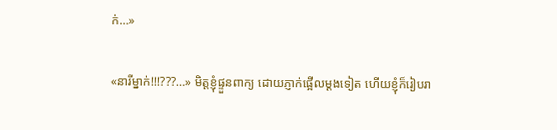ក់…»

«នារីម្នាក់!!!???…» មិត្តខ្ញុំផ្ទួនពាក្យ ដោយភ្ញាក់ផ្អើលម្តងទៀត ហើយខ្ញុំក៏រៀបរា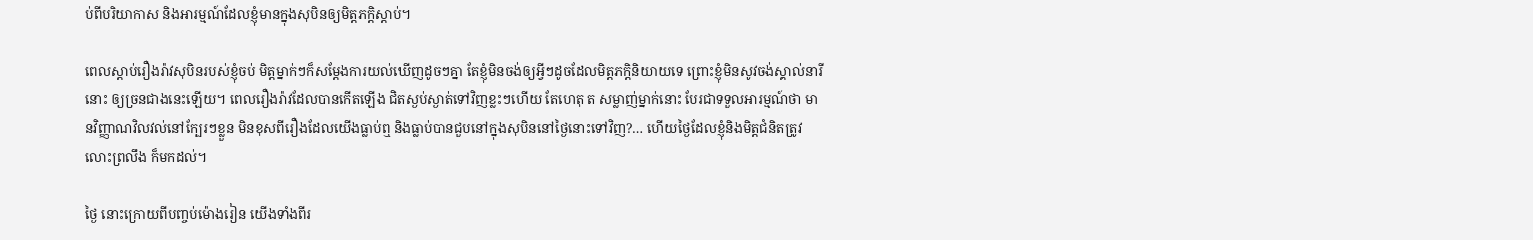ប់ពីបរិយាកាស និងអារម្មណ៍ដែលខ្ញុំមានក្នុងសុបិនឲ្យមិត្តភក្តិស្តាប់។

ពេលស្តាប់រឿងរ៉ាវសុបិនរបស់ខ្ញុំចប់ មិត្តម្នាក់ៗក៏សម្តែងការយល់ឃើញដូចៗគ្នា តែខ្ញុំមិនចង់ឲ្យអ្វីៗដូចដែលមិត្តភក្តិនិយាយទេ ព្រោះខ្ញុំមិនសូវចង់ស្គាល់នារីនោះ ឲ្យច្រនជាងនេះឡើយ។ ពេលរឿងរ៉ាវដែលបានកើតឡើង ជិតស្ងប់ស្ងាត់ទៅវិញខ្លះៗហើយ តែហេតុ ត សម្លាញ់ម្នាក់នោះ បែរជាទទួលអារម្មណ៍ថា មានវិញ្ញាណវិលវល់នៅក្បែរៗខ្លួន មិនខុសពីរឿងដែលយើងធ្លាប់ឮ និងធ្លាប់បានជួបនៅក្នុងសុបិននៅថ្ងៃនោះទៅវិញ?… ហើយថ្ងៃដែលខ្ញុំនិងមិត្តជំនិតត្រូវលោះព្រលឹង ក៏មកដល់។

ថ្ងៃ នោះក្រោយពីបញ្ចប់ម៉ោងរៀន យើងទាំងពីរ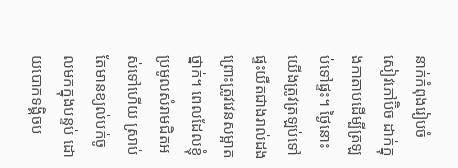នាក់កំពុងរៀបចំសៀវភៅប៊ិច ដាក់ក្នុងកាតាបដើម្បីត្រឡប់ទៅផ្ទះ។ ថ្ងៃនោះយើងត្រូវត្រឡប់ទៅ ផ្ទះយឺតជាងរាល់ដង ព្រោះត្រូវវេនសម្អាតថ្នាក់។ ពេលដែលខ្ញុំប្រមូលសំរាមជិតអស់ទៅហើយ ស្រាប់តែមានខ្យល់បក់ចូលមកក្នុងបន្ទប់ ដោយបោកទង្គិចប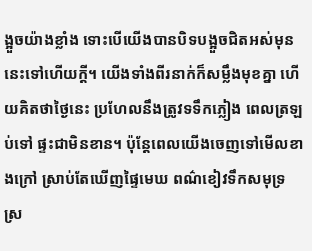ង្អួចយ៉ាងខ្លាំង ទោះបើយើងបានបិទបង្អួចជិតអស់មុននេះទៅហើយក្តី។ យើងទាំងពីរនាក់ក៏សម្លឹងមុខគ្នា ហើយគិតថាថ្ងៃនេះ ប្រហែលនឹងត្រូវទទឹកភ្លៀង ពេលត្រឡប់ទៅ ផ្ទះជាមិនខាន។ ប៉ុន្តែពេលយើងចេញទៅមើលខាងក្រៅ ស្រាប់តែឃើញផ្ទៃមេឃ ពណ៌ខៀវទឹកសមុទ្រ ស្រ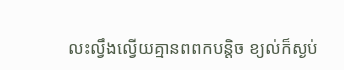លះល្វឹងល្វើយគ្មានពពកបន្តិច ខ្យល់ក៏ស្ងប់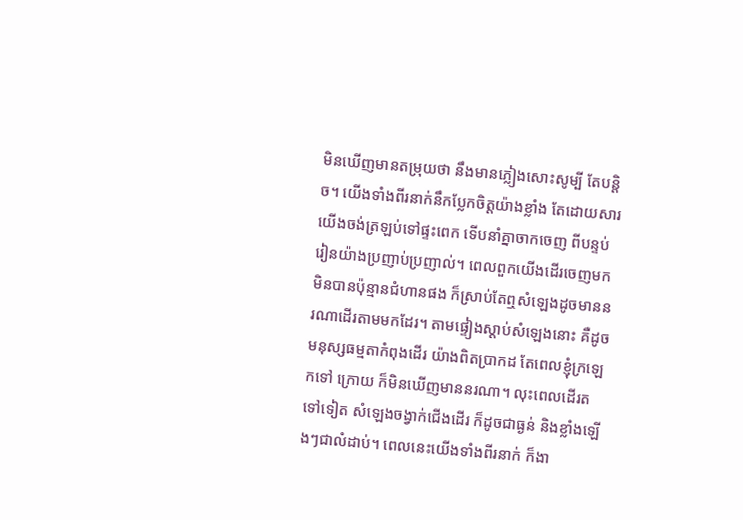មិនឃើញមានតម្រុយថា នឹងមានភ្លៀងសោះសូម្បី តែបន្តិច។ យើងទាំងពីរនាក់នឹកប្លែកចិត្តយ៉ាងខ្លាំង តែដោយសារយើងចង់ត្រឡប់ទៅផ្ទះពេក ទើបនាំគ្នាចាកចេញ ពីបន្ទប់រៀនយ៉ាងប្រញាប់ប្រញាល់។ ពេលពួកយើងដើរចេញមកមិនបានប៉ុន្មានជំហានផង ក៏ស្រាប់តែឮសំឡេងដូចមាននរណាដើរតាមមកដែរ។ តាមផ្ទៀងស្តាប់សំឡេងនោះ គឺដូចមនុស្សធម្មតាកំពុងដើរ យ៉ាងពិតប្រាកដ តែពេលខ្ញុំក្រឡេកទៅ ក្រោយ ក៏មិនឃើញមាននរណា។ លុះពេលដើរតទៅទៀត សំឡេងចង្វាក់ជើងដើរ ក៏ដូចជាធ្ងន់ និងខ្លាំងឡើងៗជាលំដាប់។ ពេលនេះយើងទាំងពីរនាក់ ក៏ងា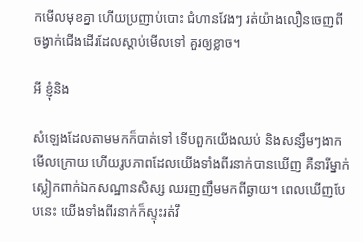កមើលមុខគ្នា ហើយប្រញាប់បោះ ជំហានវែងៗ រត់យ៉ាងលឿនចេញពី ចង្វាក់ជើងដើរដែលស្តាប់មើលទៅ គួរឲ្យខ្លាច។

អី ខ្ញុំនិង

សំឡេងដែលតាមមកក៏បាត់ទៅ ទើបពួកយើងឈប់ និងសន្សឹមៗងាកមើលក្រោយ ហើយរូបភាពដែលយើងទាំងពីរនាក់បានឃើញ គឺនារីម្នាក់ស្លៀកពាក់ឯកសណ្ឋានសិស្ស ឈរញញឹមមកពីឆ្ងាយ។ ពេលឃើញបែបនេះ យើងទាំងពីរនាក់ក៏ស្ទុះរត់វឹ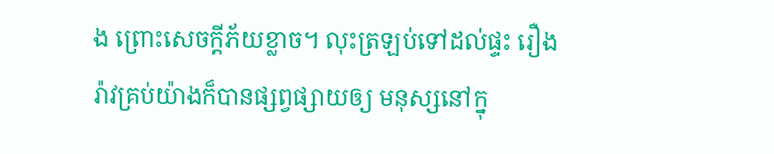ង ព្រោះសេចក្តីភ័យខ្លាច។ លុះត្រឡប់ទៅដល់ផ្ទះ រឿងរ៉ាវគ្រប់យ៉ាងក៏បានផ្សព្វផ្សាយឲ្យ មនុស្សនៅក្នុ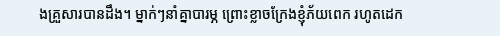ងគ្រួសារបានដឹង។ ម្នាក់ៗនាំគ្នាបារម្ភ ព្រោះខ្លាចក្រែងខ្ញុំភ័យពេក រហូតដេក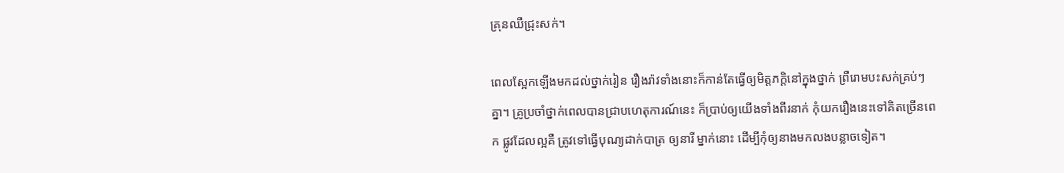គ្រុនឈឺជ្រុះសក់។

ពេលស្អែកឡើងមកដល់ថ្នាក់រៀន រឿងរ៉ាវទាំងនោះក៏កាន់តែធ្វើឲ្យមិត្តភក្តិនៅក្នុងថ្នាក់ ព្រឺរោមបះសក់គ្រប់ៗគ្នា។ គ្រូប្រចាំថ្នាក់ពេលបានជ្រាបហេតុការណ៍នេះ ក៏ប្រាប់ឲ្យយើងទាំងពីរនាក់ កុំយករឿងនេះទៅគិតច្រើនពេក ផ្លូវដែលល្អគឺ ត្រូវទៅធ្វើបុណ្យដាក់បាត្រ ឲ្យនារី ម្នាក់នោះ ដើម្បីកុំឲ្យនាងមកលងបន្លាចទៀត។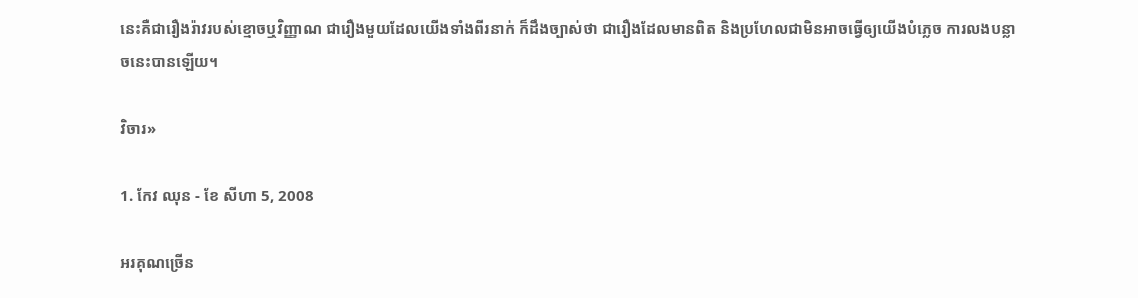នេះគឺជារឿងរ៉ាវរបស់ខ្មោចឬវិញ្ញាណ ជារឿងមួយដែលយើងទាំងពីរនាក់ ក៏ដឹងច្បាស់ថា ជារឿងដែលមានពិត និងប្រហែលជាមិនអាចធ្វើឲ្យយើងបំភ្លេច ការលងបន្លាចនេះបានឡើយ។

វិចារ»

1. កែវ ឈុន - ខែ សីហា 5, 2008

អរគុណច្រើន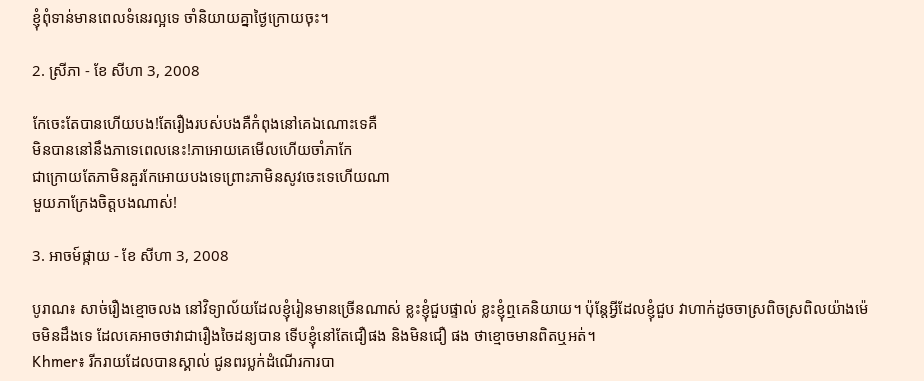ខ្ញុំពុំទាន់មានពេលទំនេរល្អទេ ចាំនិយាយគ្នាថ្ងៃក្រោយចុះ។

2. ស្រីភា - ខែ សីហា 3, 2008

កែចេះតែបានហើយបង!តែរឿងរបស់បងគឺកំពុងនៅគេឯណោះទេគឺ
មិនបាននៅនឹងភាទេពេលនេះ!ភាអោយគេមើលហើយចាំភាកែ
ជាក្រោយតែភាមិនគួរកែអោយបងទេព្រោះភាមិនសូវចេះទេហើយណា
មួយភាក្រែងចិត្តបងណាស់!

3. អាចម៍ផ្កាយ - ខែ សីហា 3, 2008

បូរាណ៖ សាច់រឿងខ្មោចលង នៅវិទ្យាល័យដែលខ្ញុំរៀនមានច្រើនណាស់ ខ្លះខ្ញុំជួបផ្ទាល់ ខ្លះខ្ញុំឮគេនិយាយ។ ប៉ុន្តែអ្វីដែលខ្ញុំជួប វាហាក់ដូចចាស្រពិចស្រពិលយ៉ាងម៉េចមិនដឹងទេ ដែលគេអាចថាវាជារឿងចៃដន្យបាន ទើបខ្ញុំនៅតែជឿផង និងមិនជឿ ផង ថាខ្មោចមានពិតឬអត់។
Khmer៖ រីករាយដែលបានស្គាល់ ជូនពរប្លក់ដំណើរការបា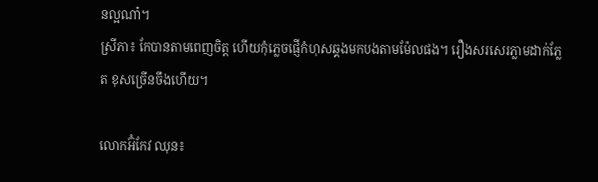នល្អណា៎។
ស្រីភា៖ កែបានតាមពេញចិត្ត ហើយកុំភ្លេចផ្ញើកំហុសឆ្គងមកបងតាមម៉ែលផង។ រឿងសរសេរភ្លាមដាក់ភ្លែត ខុសច្រើនចឹងហើយ។

លោកអ៊ំកែវ ឈុន៖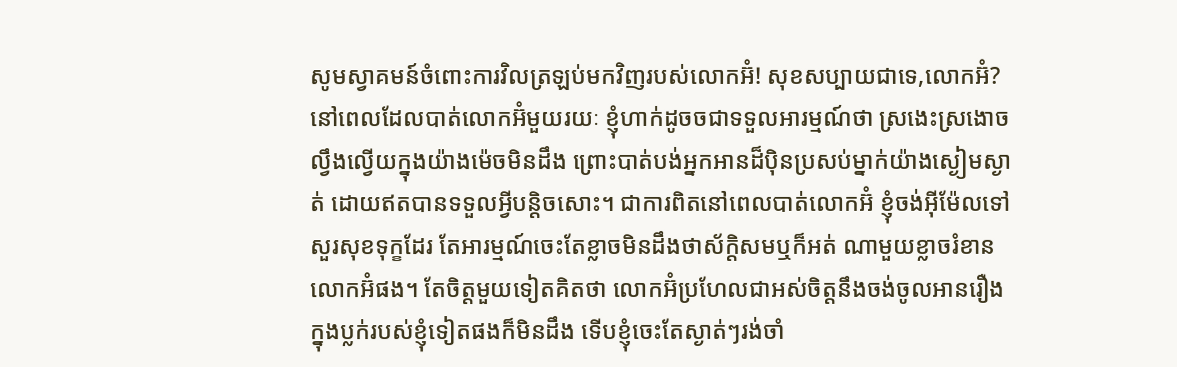សូមស្វាគមន៍ចំពោះការវិលត្រឡប់មកវិញរបស់លោកអ៊ំ! សុខសប្បាយជាទេ,លោកអ៊ំ? នៅពេលដែលបាត់លោកអ៊ំមួយរយៈ ខ្ញុំហាក់ដូចចជាទទួលអារម្មណ៍ថា ស្រងេះស្រងោចល្វឹងល្វើយក្នុងយ៉ាងម៉េចមិនដឹង ព្រោះបាត់បង់អ្នកអានដ៏ប៉ិនប្រសប់ម្នាក់យ៉ាងស្ងៀមស្ងាត់ ដោយឥតបានទទួលអ្វីបន្តិចសោះ។ ជាការពិតនៅពេលបាត់លោកអ៊ំ ខ្ញុំចង់អ៊ីម៉ែលទៅសួរសុខទុក្ខដែរ តែអារម្មណ៍ចេះតែខ្លាចមិនដឹងថាស័ក្តិសមឬក៏អត់ ណាមួយខ្លាចរំខានលោកអ៊ំផង។ តែចិត្តមួយទៀតគិតថា លោកអ៊ំប្រហែលជាអស់ចិត្តនឹងចង់ចូលអានរឿង ក្នុងប្លក់របស់ខ្ញុំទៀតផងក៏មិនដឹង ទើបខ្ញុំចេះតែស្ងាត់ៗរង់ចាំ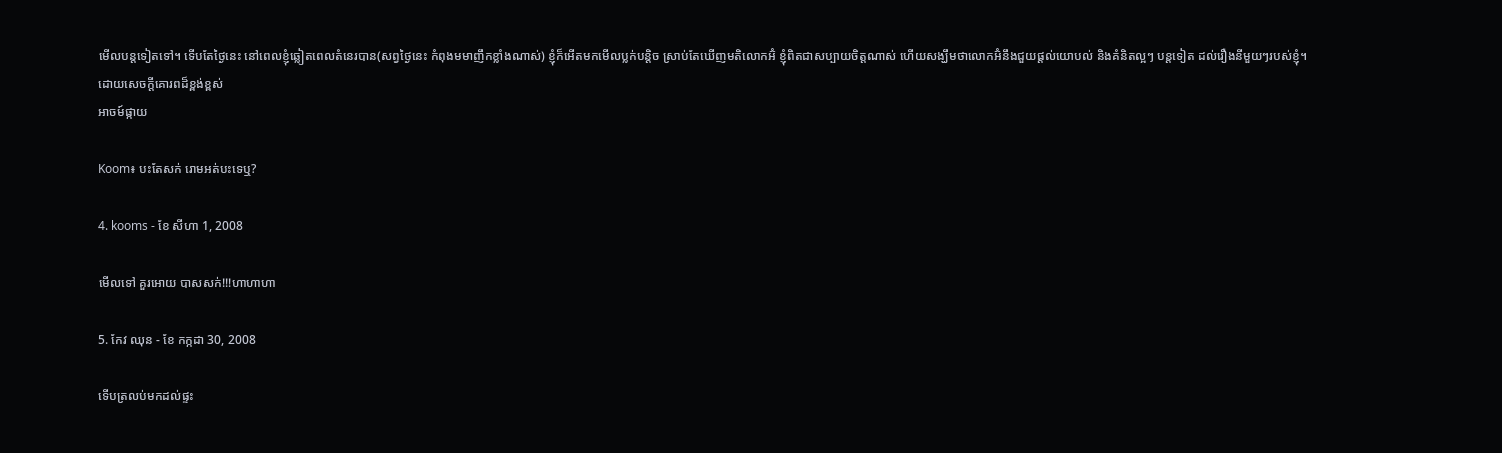មើលបន្តទៀតទៅ។ ទើបតែថ្ងៃនេះ នៅពេលខ្ញុំឆ្លៀតពេលតំនេរបាន(សព្វថ្ងៃនេះ កំពុងមមាញឹកខ្លាំងណាស់) ខ្ញុំក៏អើតមកមើលប្លក់បន្តិច ស្រាប់តែឃើញមតិលោកអ៊ំ ខ្ញុំពិតជាសប្បាយចិត្តណាស់ ហើយសង្ឃឹមថាលោកអ៊ំនឹងជួយផ្តល់យោបល់ និងគំនិតល្អៗ បន្តទៀត ដល់រឿងនីមួយៗរបស់ខ្ញុំ។
ដោយសេចក្តីគោរពដ៏ខ្ពង់ខ្ពស់
អាចម៍ផ្កាយ

Koom៖ បះតែសក់ រោមអត់បះទេឬ?

4. kooms - ខែ សីហា 1, 2008

មើលទៅ គួរអោយ បាសសក់!!!ហាហាហា

5. កែវ ឈុន - ខែ កក្កដា 30, 2008

ទើបត្រលប់មកដល់ផ្ទះ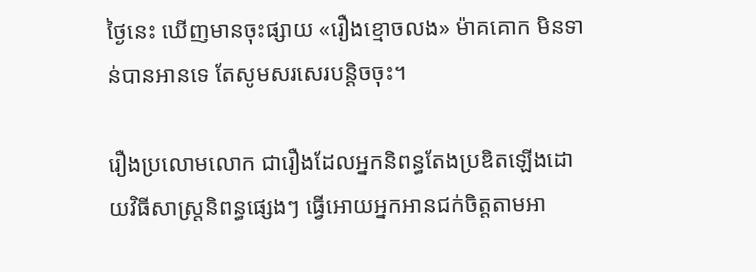ថ្ងៃនេះ ឃើញមានចុះផ្សាយ «រឿងខ្មោចលង» ម៉ាគគោក មិនទាន់បានអានទេ តែសូមសរសេរបន្ដិចចុះ។

រឿងប្រលោមលោក ជារឿងដែលអ្នកនិពន្ធតែងប្រឌិតឡើងដោយវិធីសាស្រ្ដនិពន្ធផ្សេងៗ ធ្វើអោយអ្នកអានជក់ចិត្ដតាមអា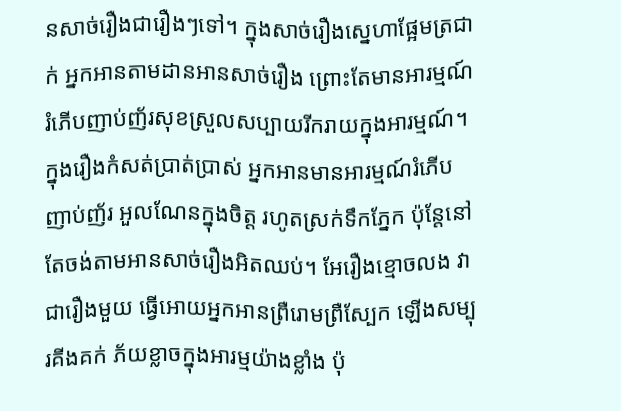នសាច់រឿងជារឿងៗទៅ។ ក្នុងសាច់រឿងស្នេហាផ្អែមត្រជាក់ អ្នកអានតាមដានអានសាច់រឿង ព្រោះតែមានអារម្មណ៍រំភើបញាប់ញ័រសុខស្រួលសប្បាយរីករាយក្នុងអារម្មណ៍។ ក្នុងរឿងកំសត់ប្រាត់ប្រាស់ អ្នកអានមានអារម្មណ៍រំភើបញាប់ញ័រ អួលណែនក្នុងចិត្ដ រហូតស្រក់ទឹកភ្នែក ប៉ុន្ដែនៅតែចង់តាមអានសាច់រឿងអិតឈប់។ អែរឿងខ្មោចលង វាជារឿងមួយ ធ្វើអោយអ្នកអានព្រឺរោមព្រឺស្បែក ឡើងសម្បុរគីងគក់ ភ័យខ្លាចក្នុងអារម្មយ៉ាងខ្លាំង ប៉ុ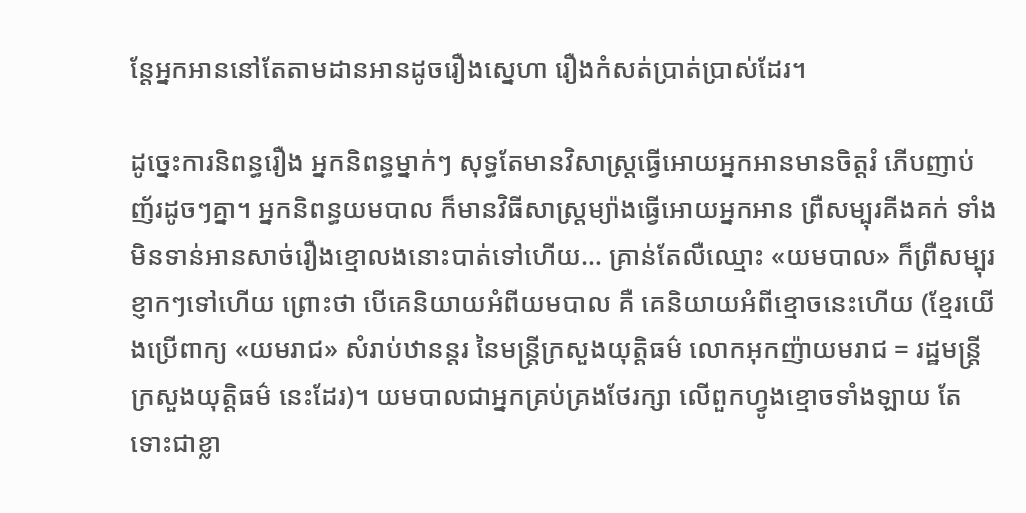ន្ដែអ្នកអាននៅតែតាមដានអានដូចរឿងស្នេហា រឿងកំសត់ប្រាត់ប្រាស់ដែរ។

ដូច្នេះការនិពន្ធរឿង អ្នកនិពន្ធម្នាក់ៗ សុទ្ធតែមានវិសាស្រ្ដធ្វើអោយអ្នកអានមានចិត្ដរំ ភើបញាប់ញ័រដូចៗគ្នា។ អ្នកនិពន្ធយមបាល ក៏មានវិធីសាស្រ្ដម្យ៉ាងធ្វើអោយអ្នកអាន ព្រឺសម្បុរគីងគក់ ទាំងមិនទាន់អានសាច់រឿងខ្មោលងនោះបាត់ទៅហើយ… គ្រាន់តែលឺឈ្មោះ «យមបាល» ក៏ព្រឺសម្បុរខ្ញាកៗទៅហើយ ព្រោះថា បើគេនិយាយអំពីយមបាល គឺ គេនិយាយអំពីខ្មោចនេះហើយ (ខ្មែរយើងប្រើពាក្យ «យមរាជ» សំរាប់ឋានន្ដរ នៃមន្រ្ដីក្រសួងយុត្ដិធម៌ លោកអុកញ៉ាយមរាជ = រដ្ឋមន្រ្ដីក្រសួងយុត្ដិធម៌ នេះដែរ)។ យមបាលជាអ្នកគ្រប់គ្រងថែរក្សា លើពួកហ្វូងខ្មោចទាំងឡាយ តែទោះជាខ្លា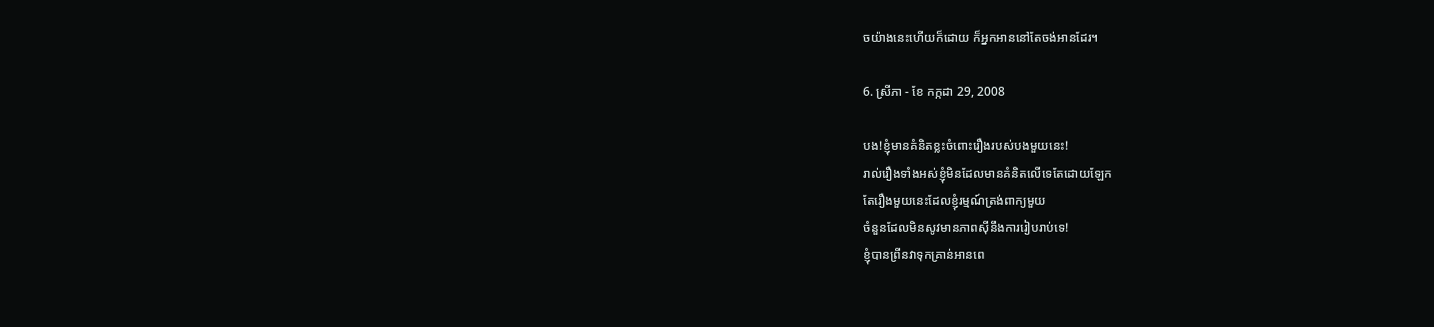ចយ៉ាងនេះហើយក៏ដោយ ក៏អ្នកអាននៅតែចង់អានដែរ។

6. ស្រីភា - ខែ កក្កដា 29, 2008

បង!ខ្ញុំមានគំនិតខ្លះចំពោះរឿងរបស់បងមួយនេះ!
រាល់រឿងទាំងអស់ខ្ញុំមិនដែលមានគំនិតលើទេតែដោយឡែក
តែរឿងមួយនេះដែលខ្ញុំរម្មណ៍ត្រង់ពាក្យមួយ
ចំនួនដែលមិនសូវមានភាពស៊ីនឹងការរៀបរាប់ទេ!
ខ្ញុំបានព្រីនវាទុកគ្រាន់អានពេ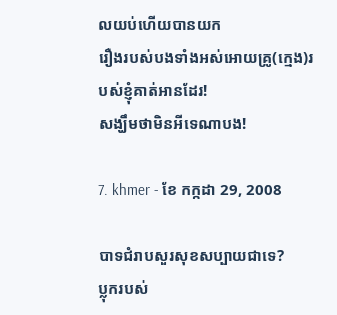លយប់ហើយបានយក
រឿងរបស់បងទាំងអស់អោយគ្រូ(ក្មេង)របស់ខ្ញុំគាត់អានដែរ!
សង្ឃឹមថាមិនអីទេណាបង!

7. khmer - ខែ កក្កដា 29, 2008

បាទជំរាបសួរសុខសប្បាយជាទេ?
ប្លុករបស់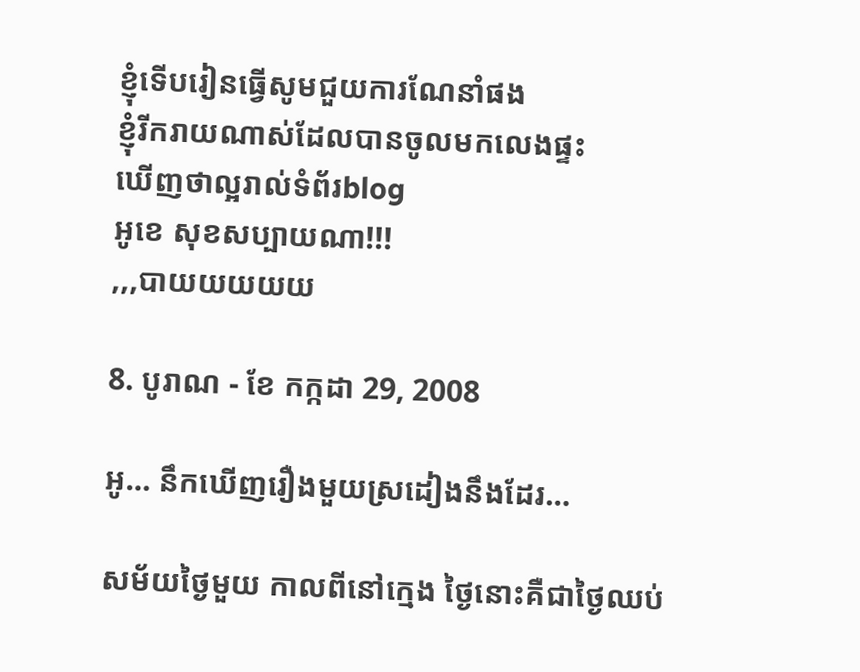ខ្ញុំទើបរៀនធើ្វសូមជួយការណែនាំផង
ខ្ញុំរីករាយណាស់ដែលបានចូលមកលេងផ្ទះ
ឃើញថាល្អរាល់ទំព័រblog
អូខេ សុខសប្បាយណា!!!
,,,បាយយយយយ

8. បូរាណ - ខែ កក្កដា 29, 2008

អូ… នឹកឃើញរឿងមួយស្រដៀងនឹងដែរ…

សម័យថ្ងៃមួយ កាលពីនៅក្មេង ថ្ងៃនោះគឺជាថ្ងៃឈប់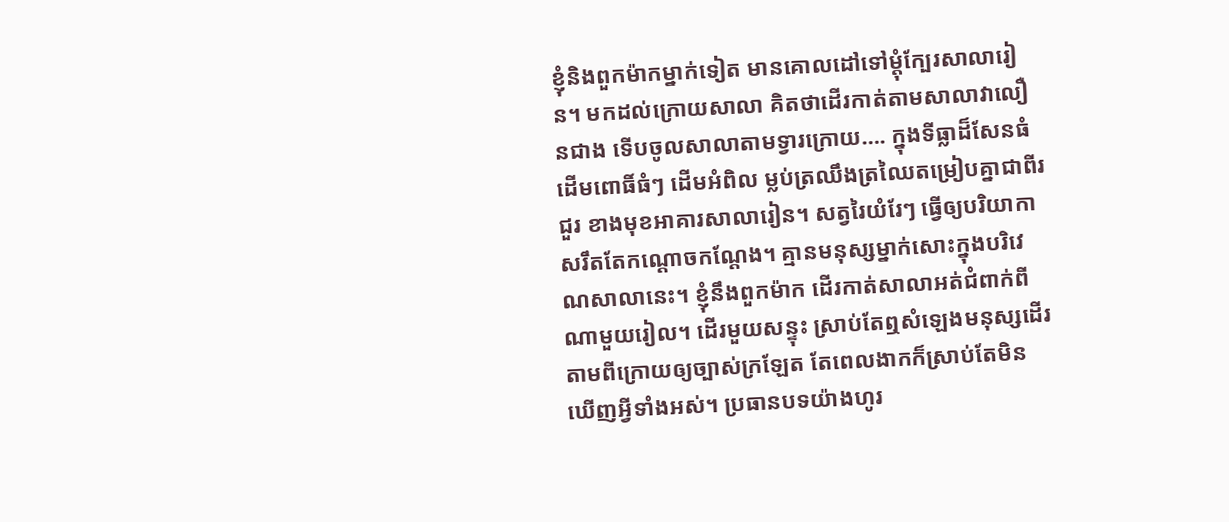ខ្ញុំនិងពួកម៉ាកម្នាក់ទៀត មានគោលដៅទៅម្តុំក្បែរសាលារៀន។ មកដល់ក្រោយសាលា គិតថាដើរកាត់តាមសាលាវាលឿនជាង ទើបចូលសាលាតាមទ្វារក្រោយ…. ក្នុងទីធ្លាដ៏សែនធំ ដើមពោធិ៍ធំៗ ដើមអំពិល ម្លប់ត្រឈឹងត្រឈៃតម្រៀបគ្នាជាពីរជួរ ខាងមុខអាគារសាលារៀន។ សត្វរៃយំរែៗ ធ្វើឲ្យបរិយាកាសរឹតតែកណ្តោចកណ្តែង។ គ្មានមនុស្សម្នាក់សោះក្នុងបរិវេណសាលានេះ។ ខ្ញុំនឹងពួកម៉ាក ដើរកាត់សាលាអត់ជំពាក់ពីណាមួយរៀល។ ដើរមួយសន្ទុះ ស្រាប់តែឮសំឡេងមនុស្សដើរតាមពីក្រោយឲ្យច្បាស់ក្រឡែត តែពេលងាកក៏ស្រាប់តែមិនឃើញអ្វីទាំងអស់។ ប្រធានបទយ៉ាងហូរ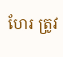ហែរ ត្រូវ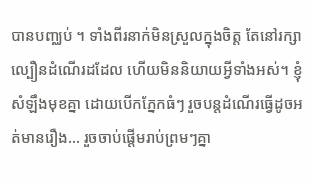បានបញ្ឈប់ ។ ទាំងពីរនាក់មិនស្រួលក្នុងចិត្ត តែនៅរក្សាល្បឿនដំណើរដដែល ហើយមិននិយាយអ្វីទាំងអស់។ ខ្ញុំសំឡឹងមុខគ្នា ដោយបើកភ្នែកធំៗ រួចបន្តដំណើរធ្វើដូចអត់មានរឿង… រួចចាប់ផ្តើមរាប់ព្រមៗគ្នា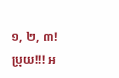១, ២, ៣! ប្រុយ!!! អ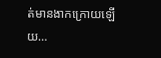ត់មានងាកក្រោយឡើយ…